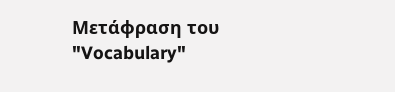Μετάφραση του "Vocabulary"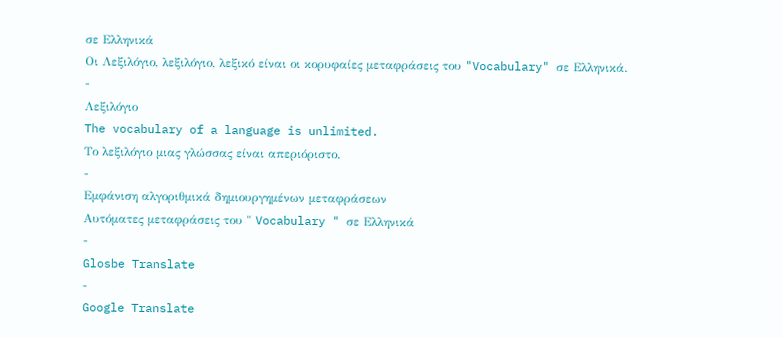σε Ελληνικά
Οι Λεξιλόγιο, λεξιλόγιο, λεξικό είναι οι κορυφαίες μεταφράσεις του "Vocabulary" σε Ελληνικά.
-
Λεξιλόγιο
The vocabulary of a language is unlimited.
Το λεξιλόγιο μιας γλώσσας είναι απεριόριστο.
-
Εμφάνιση αλγοριθμικά δημιουργημένων μεταφράσεων
Αυτόματες μεταφράσεις του " Vocabulary " σε Ελληνικά
-
Glosbe Translate
-
Google Translate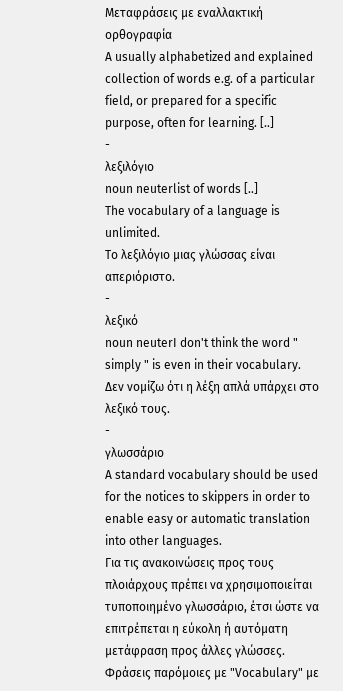Μεταφράσεις με εναλλακτική ορθογραφία
A usually alphabetized and explained collection of words e.g. of a particular field, or prepared for a specific purpose, often for learning. [..]
-
λεξιλόγιο
noun neuterlist of words [..]
The vocabulary of a language is unlimited.
Το λεξιλόγιο μιας γλώσσας είναι απεριόριστο.
-
λεξικό
noun neuterI don't think the word " simply " is even in their vocabulary.
Δεν νομίζω ότι η λέξη απλά υπάρχει στο λεξικό τους.
-
γλωσσάριο
A standard vocabulary should be used for the notices to skippers in order to enable easy or automatic translation into other languages.
Για τις ανακοινώσεις προς τους πλοιάρχους πρέπει να χρησιμοποιείται τυποποιημένο γλωσσάριο, έτσι ώστε να επιτρέπεται η εύκολη ή αυτόματη μετάφραση προς άλλες γλώσσες.
Φράσεις παρόμοιες με "Vocabulary" με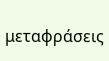μεταφράσεις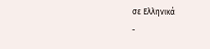σε Ελληνικά
-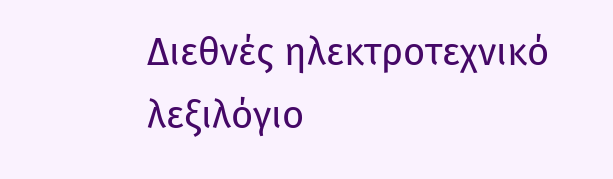Διεθνές ηλεκτροτεχνικό λεξιλόγιο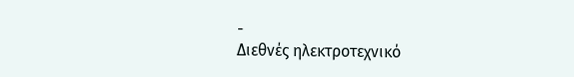-
Διεθνές ηλεκτροτεχνικό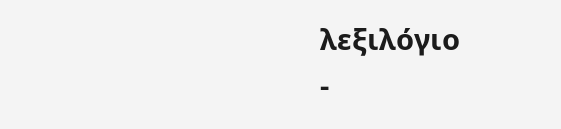λεξιλόγιο
-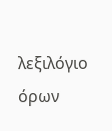λεξιλόγιο όρων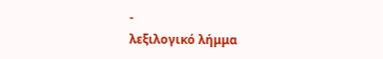-
λεξιλογικό λήμμα